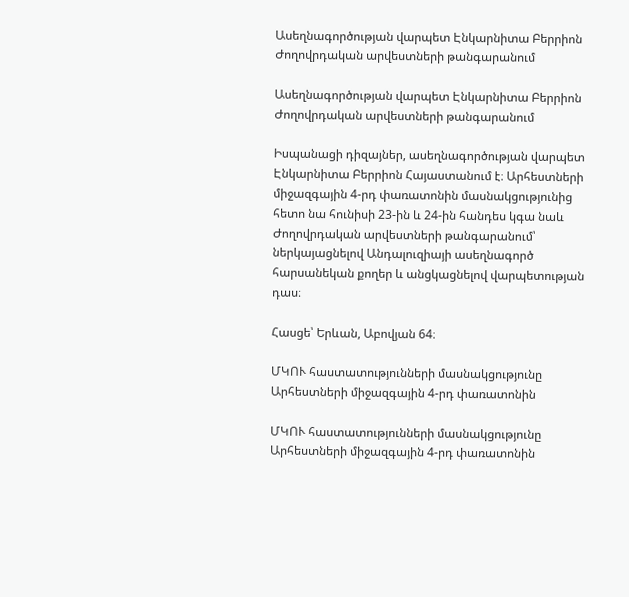Ասեղնագործության վարպետ Էնկարնիտա Բերրիոն Ժողովրդական արվեստների թանգարանում

Ասեղնագործության վարպետ Էնկարնիտա Բերրիոն Ժողովրդական արվեստների թանգարանում

Իսպանացի դիզայներ, ասեղնագործության վարպետ Էնկարնիտա Բերրիոն Հայաստանում է։ Արհեստների միջազգային 4-րդ փառատոնին մասնակցությունից հետո նա հունիսի 23-ին և 24-ին հանդես կգա նաև Ժողովրդական արվեստների թանգարանում՝ ներկայացնելով Անդալուզիայի ասեղնագործ հարսանեկան քողեր և անցկացնելով վարպետության դաս։

Հասցե՝ Երևան, Աբովյան 64։

ՄԿՈՒ հաստատությունների մասնակցությունը Արհեստների միջազգային 4-րդ փառատոնին

ՄԿՈՒ հաստատությունների մասնակցությունը Արհեստների միջազգային 4-րդ փառատոնին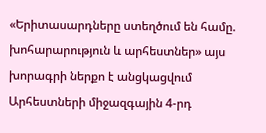«Երիտասարդները ստեղծում են համը. խոհարարություն և արհեստներ» այս խորագրի ներքո է անցկացվում Արհեստների միջազգային 4-րդ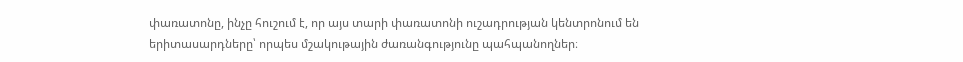փառատոնը, ինչը հուշում է, որ այս տարի փառատոնի ուշադրության կենտրոնում են երիտասարդները՝ որպես մշակութային ժառանգությունը պահպանողներ։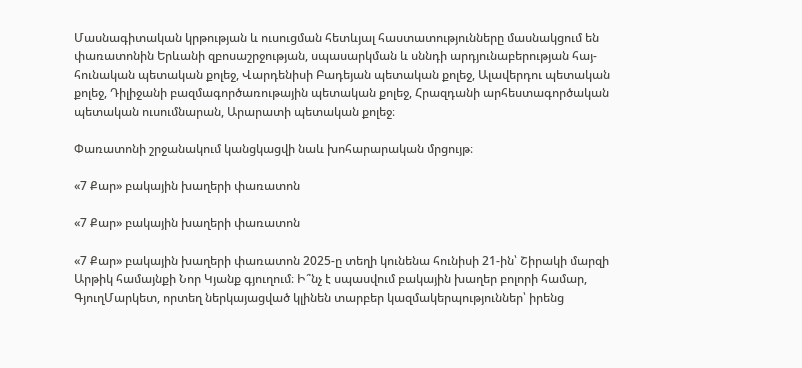Մասնագիտական կրթության և ուսուցման հետևյալ հաստատությունները մասնակցում են փառատոնին Երևանի զբոսաշրջության, սպասարկման և սննդի արդյունաբերության հայ-հունական պետական քոլեջ, Վարդենիսի Բադեյան պետական քոլեջ, Ալավերդու պետական քոլեջ, Դիլիջանի բազմագործառութային պետական քոլեջ, Հրազդանի արհեստագործական պետական ուսումնարան, Արարատի պետական քոլեջ։

Փառատոնի շրջանակում կանցկացվի նաև խոհարարական մրցույթ։

«7 Քար» բակային խաղերի փառատոն

«7 Քար» բակային խաղերի փառատոն

«7 Քար» բակային խաղերի փառատոն 2025-ը տեղի կունենա հունիսի 21-ին՝ Շիրակի մարզի Արթիկ համայնքի Նոր Կյանք գյուղում։ Ի՞նչ է սպասվում բակային խաղեր բոլորի համար, ԳյուղՄարկետ, որտեղ ներկայացված կլինեն տարբեր կազմակերպություններ՝ իրենց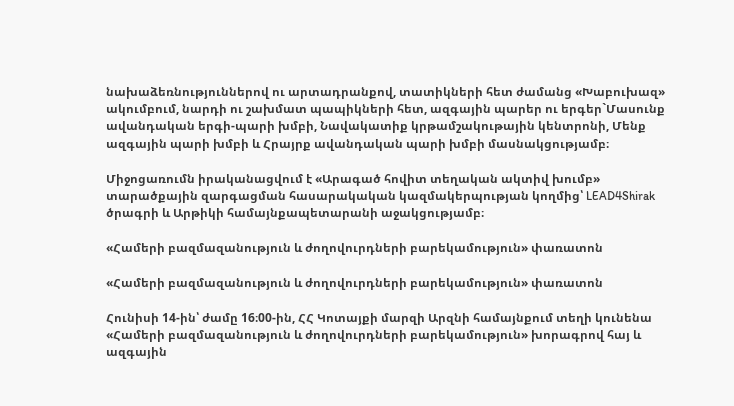նախաձեռնություններով ու արտադրանքով, տատիկների հետ ժամանց «Խաբուխազ» ակումբում, նարդի ու շախմատ պապիկների հետ, ազգային պարեր ու երգեր`Մասունք ավանդական երգի-պարի խմբի, Նավակատիք կրթամշակութային կենտրոնի, Մենք ազգային պարի խմբի և Հրայրք ավանդական պարի խմբի մասնակցությամբ։

Միջոցառումն իրականացվում է «Արագած հովիտ տեղական ակտիվ խումբ» տարածքային զարգացման հասարակական կազմակերպության կողմից՝ LEAD4Shirak ծրագրի և Արթիկի համայնքապետարանի աջակցությամբ։

«Համերի բազմազանություն և ժողովուրդների բարեկամություն» փառատոն

«Համերի բազմազանություն և ժողովուրդների բարեկամություն» փառատոն

Հունիսի 14-ին՝ ժամը 16։00-ին, ՀՀ Կոտայքի մարզի Արզնի համայնքում տեղի կունենա «Համերի բազմազանություն և ժողովուրդների բարեկամություն» խորագրով հայ և ազգային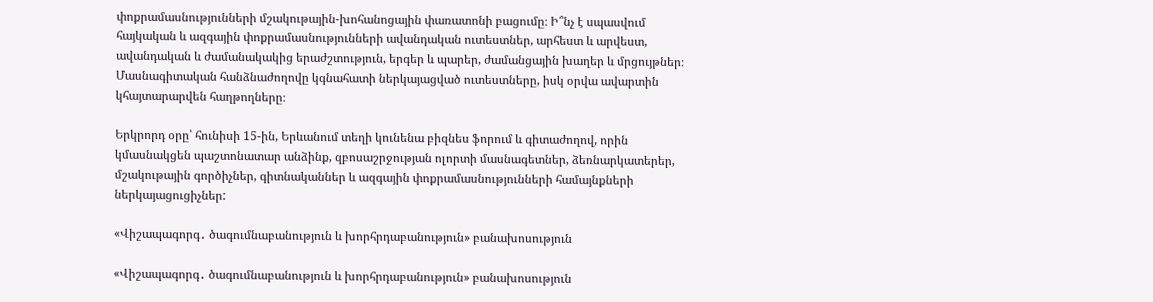փոքրամասնությունների մշակութային-խոհանոցային փառատոնի բացումը։ Ի՞նչ է սպասվում հայկական և ազգային փոքրամասնությունների ավանդական ուտեստներ, արհեստ և արվեստ, ավանդական և ժամանակակից երաժշտություն, երգեր և պարեր, ժամանցային խաղեր և մրցույթներ։ Մասնագիտական հանձնաժողովը կգնահատի ներկայացված ուտեստները, իսկ օրվա ավարտին կհայտարարվեն հաղթողները։

Երկրորդ օրը՝ հունիսի 15-ին, Երևանում տեղի կունենա բիզնես ֆորում և գիտաժողով, որին կմասնակցեն պաշտոնատար անձինք, զբոսաշրջության ոլորտի մասնագետներ, ձեռնարկատերեր, մշակութային գործիչներ, գիտնականներ և ազգային փոքրամասնությունների համայնքների ներկայացուցիչներ:

«Վիշապագորգ․ ծագումնաբանություն և խորհրդաբանություն» բանախոսություն

«Վիշապագորգ․ ծագումնաբանություն և խորհրդաբանություն» բանախոսություն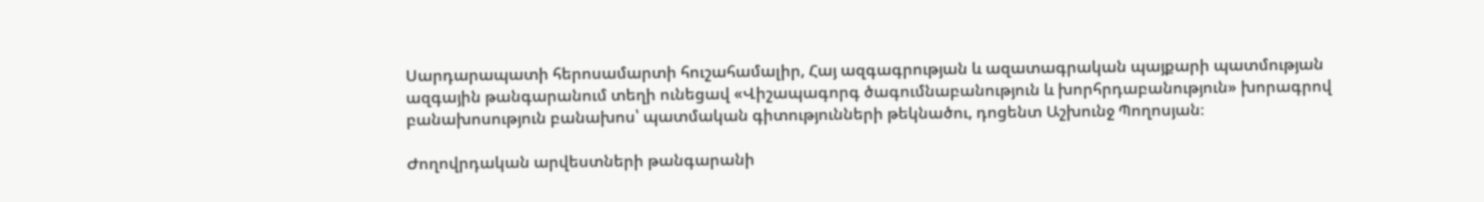Սարդարապատի հերոսամարտի հուշահամալիր, Հայ ազգագրության և ազատագրական պայքարի պատմության ազգային թանգարանում տեղի ունեցավ «Վիշապագորգ ծագումնաբանություն և խորհրդաբանություն» խորագրով բանախոսություն բանախոս՝ պատմական գիտությունների թեկնածու, դոցենտ Աշխունջ Պողոսյան։

Ժողովրդական արվեստների թանգարանի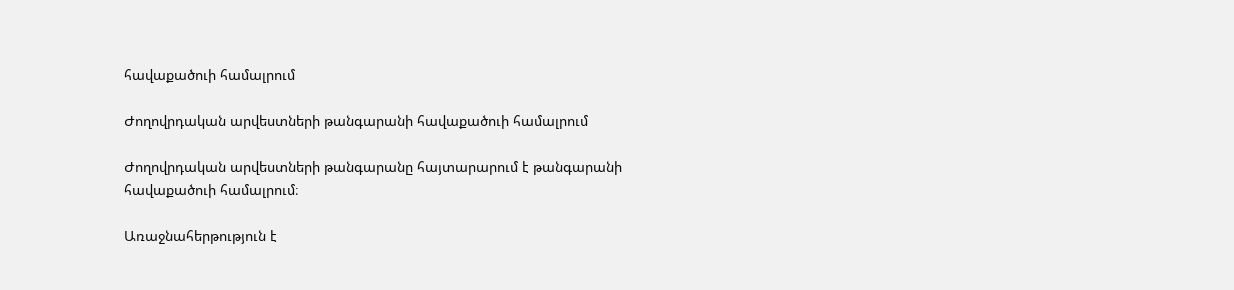հավաքածուի համալրում

Ժողովրդական արվեստների թանգարանի հավաքածուի համալրում

Ժողովրդական արվեստների թանգարանը հայտարարում է թանգարանի հավաքածուի համալրում։

Առաջնահերթություն է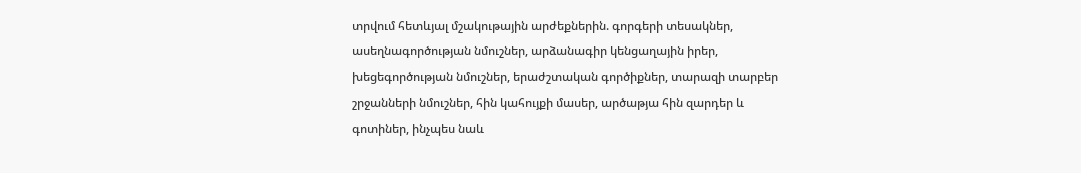տրվում հետևյալ մշակութային արժեքներին. գորգերի տեսակներ, ասեղնագործության նմուշներ, արձանագիր կենցաղային իրեր, խեցեգործության նմուշներ, երաժշտական գործիքներ, տարազի տարբեր շրջանների նմուշներ, հին կահույքի մասեր, արծաթյա հին զարդեր և գոտիներ, ինչպես նաև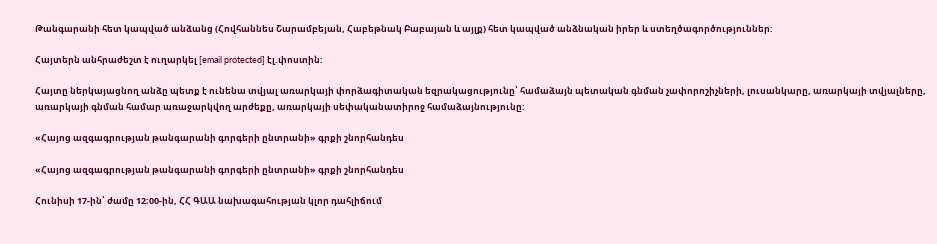Թանգարանի հետ կապված անձանց (Հովհաննես Շարամբեյան, Հաբեթնակ Բաբայան և այլք) հետ կապված անձնական իրեր և ստեղծագործություններ:

Հայտերն անհրաժեշտ է ուղարկել [email protected] էլ.փոստին:

Հայտը ներկայացնող անձը պետք է ունենա տվյալ առարկայի փորձագիտական եզրակացությունը՝ համաձայն պետական գնման չափորոշիչների, լուսանկարը, առարկայի տվյալները, առարկայի գնման համար առաջարկվող արժեքը, առարկայի սեփականատիրոջ համաձայնությունը:

«Հայոց ազգագրության թանգարանի գորգերի ընտրանի» գրքի շնորհանդես

«Հայոց ազգագրության թանգարանի գորգերի ընտրանի» գրքի շնորհանդես

Հունիսի 17-ին՝ ժամը 12։00-ին, ՀՀ ԳԱԱ նախագահության կլոր դահլիճում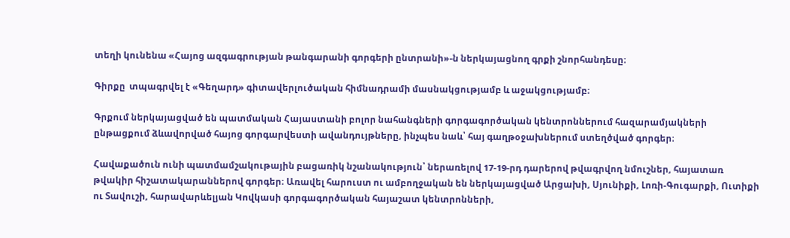տեղի կունենա «Հայոց ազգագրության թանգարանի գորգերի ընտրանի»-ն ներկայացնող գրքի շնորհանդեսը։

Գիրքը  տպագրվել է «Գեղարդ» գիտավերլուծական հիմնադրամի մասնակցությամբ և աջակցությամբ։

Գրքում ներկայացված են պատմական Հայաստանի բոլոր նահանգների գորգագործական կենտրոններում հազարամյակների ընթացքում ձևավորված հայոց գորգարվեստի ավանդույթները, ինչպես նաև՝ հայ գաղթօջախներում ստեղծված գորգեր։

Հավաքածուն ունի պատմամշակութային բացառիկ նշանակություն՝ ներառելով 17-19-րդ դարերով թվագրվող նմուշներ, հայատառ թվակիր հիշատակարաններով գորգեր։ Առավել հարուստ ու ամբողջական են ներկայացված Արցախի, Սյունիքի, Լոռի-Գուգարքի, Ուտիքի ու Տավուշի, հարավարևելյան Կովկասի գորգագործական հայաշատ կենտրոնների,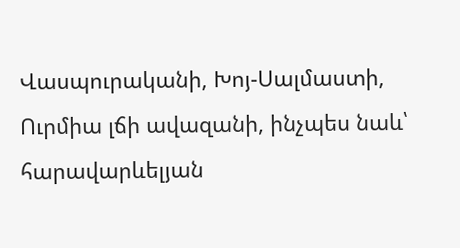Վասպուրականի, Խոյ-Սալմաստի, Ուրմիա լճի ավազանի, ինչպես նաև՝ հարավարևելյան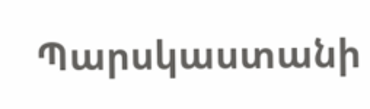Պարսկաստանի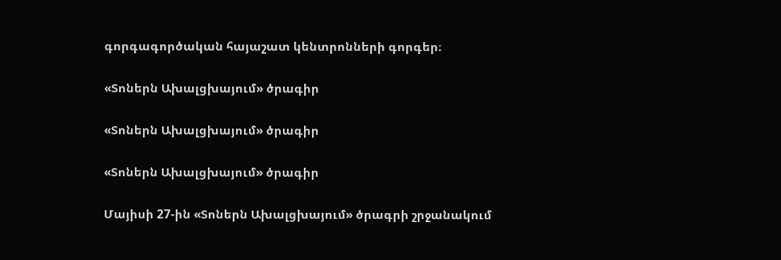գորգագործական հայաշատ կենտրոնների գորգեր։

«Տոներն Ախալցխայում» ծրագիր

«Տոներն Ախալցխայում» ծրագիր

«Տոներն Ախալցխայում» ծրագիր

Մայիսի 27-ին «Տոներն Ախալցխայում» ծրագրի շրջանակում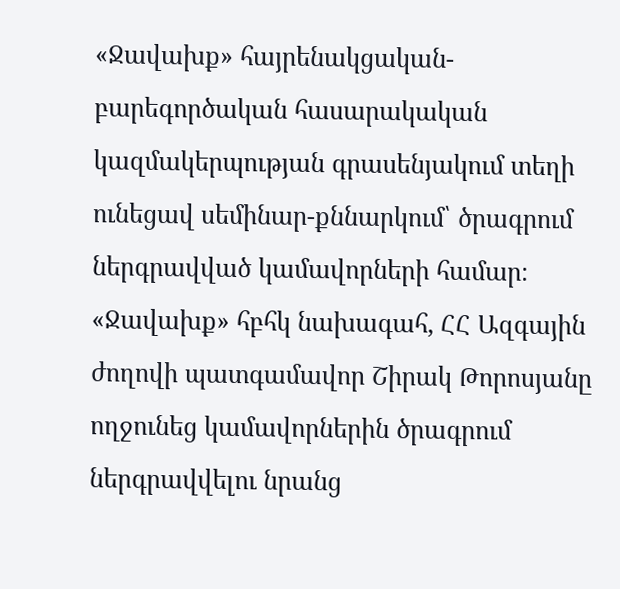«Ջավախք» հայրենակցական-բարեգործական հասարակական կազմակերպության գրասենյակում տեղի ունեցավ սեմինար-քննարկում՝ ծրագրում ներգրավված կամավորների համար։ «Ջավախք» հբհկ նախագահ, ՀՀ Ազգային ժողովի պատգամավոր Շիրակ Թորոսյանը ողջունեց կամավորներին ծրագրում ներգրավվելու նրանց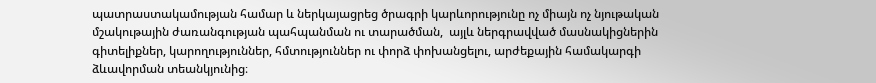պատրաստակամության համար և ներկայացրեց ծրագրի կարևորությունը ոչ միայն ոչ նյութական մշակութային ժառանգության պահպանման ու տարածման,  այլև ներգրավված մասնակիցներին գիտելիքներ, կարողություններ, հմտություններ ու փորձ փոխանցելու, արժեքային համակարգի ձևավորման տեանկյունից։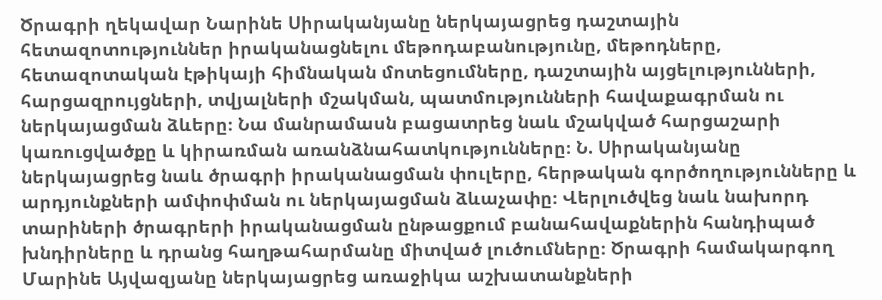Ծրագրի ղեկավար Նարինե Սիրականյանը ներկայացրեց դաշտային հետազոտություններ իրականացնելու մեթոդաբանությունը, մեթոդները, հետազոտական էթիկայի հիմնական մոտեցումները, դաշտային այցելությունների, հարցազրույցների, տվյալների մշակման, պատմությունների հավաքագրման ու ներկայացման ձևերը։ Նա մանրամասն բացատրեց նաև մշակված հարցաշարի կառուցվածքը և կիրառման առանձնահատկությունները։ Ն. Սիրականյանը ներկայացրեց նաև ծրագրի իրականացման փուլերը, հերթական գործողությունները և արդյունքների ամփոփման ու ներկայացման ձևաչափը։ Վերլուծվեց նաև նախորդ տարիների ծրագրերի իրականացման ընթացքում բանահավաքներին հանդիպած խնդիրները և դրանց հաղթահարմանը միտված լուծումները։ Ծրագրի համակարգող Մարինե Այվազյանը ներկայացրեց առաջիկա աշխատանքների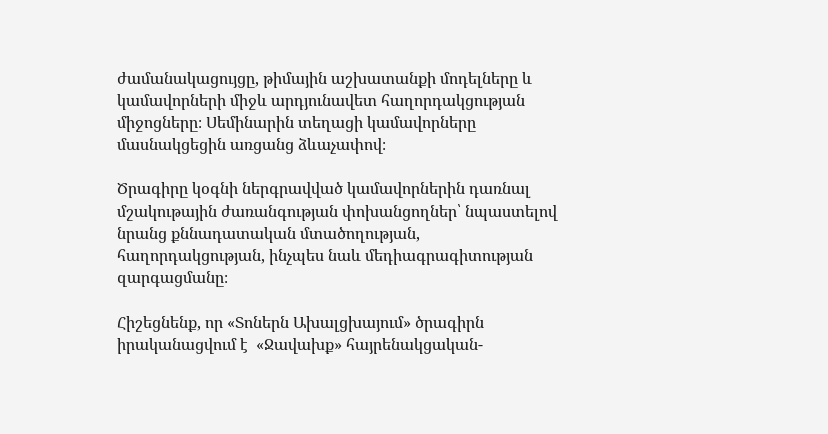ժամանակացույցը, թիմային աշխատանքի մոդելները և կամավորների միջև արդյունավետ հաղորդակցության միջոցները։ Սեմինարին տեղացի կամավորները մասնակցեցին առցանց ձևաչափով։

Ծրագիրը կօգնի ներգրավված կամավորներին դառնալ մշակութային ժառանգության փոխանցողներ՝ նպաստելով նրանց քննադատական մտածողության, հաղորդակցության, ինչպես նաև մեդիագրագիտության զարգացմանը։

Հիշեցնենք, որ «Տոներն Ախալցխայում» ծրագիրն իրականացվում է  «Ջավախք» հայրենակցական-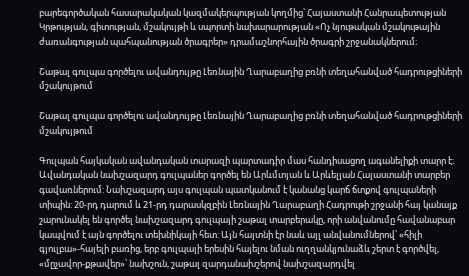բարեգործական հասարակական կազմակերպության կողմից՝ Հայաստանի Հանրապետության Կրթության, գիտության, մշակույթի և սպորտի նախարարության «Ոչ նյութական մշակութային ժառանգության պահպանության ծրագրեր» դրամաշնորհային ծրագրի շրջանակներում։

Շաթալ գուլպա գործելու ավանդույթը Լեռնային Ղարաբաղից բռնի տեղահանված հադրութցիների մշակույթում

Շաթալ գուլպա գործելու ավանդույթը Լեռնային Ղարաբաղից բռնի տեղահանված հադրութցիների մշակույթում

Գուլպան հայկական ավանդական տարազի պարտադիր մաս հանդիսացող ագանելիքի տարր է։ Ավանդական նախշազարդ գուլպաներ գործել են Արևմտյան և Արևելյան Հայաստանի տարբեր գավառներում: Նախշազարդ այս գուլպան պատկանում է կանանց կարճ ճտքով գուլպաների տիպին: 20-րդ դարում և 21-րդ դարասկզբին Լեռնային Ղարաբաղի Հադրութի շրջանի հայ կանայք շարունակել են գործել նախշազարդ գուլպայի շաթալ տարբերակը, որի անվանումը հավանաբար կապվում է այն գործելու տեխնիկայի հետ: Այն հայտնի էր նաև այլ անվանումներով՝ «հիլի գյուլբա»-հայելի բառից, երբ գուլպայի երեսին հայելու նման ուղղանկյունաձև շերտ է գործվել, «մըչավոր-քթավեր»՝ նախշուն, շաթալ զարդանախշերով նախշազարդվել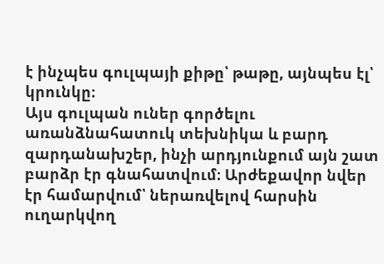է ինչպես գուլպայի քիթը՝ թաթը, այնպես էլ՝ կրունկը։
Այս գուլպան ուներ գործելու առանձնահատուկ տեխնիկա և բարդ զարդանախշեր, ինչի արդյունքում այն շատ բարձր էր գնահատվում։ Արժեքավոր նվեր էր համարվում՝ ներառվելով հարսին ուղարկվող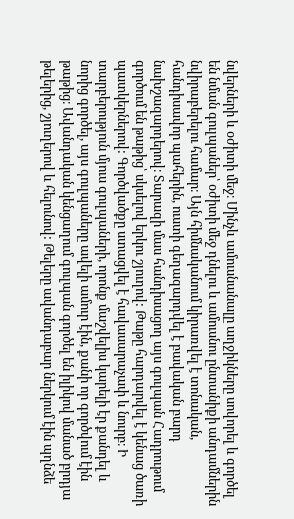նվերների և օժիտի մեջ։ Մինչև ամուսնանալը աղջիկները սովորել և գործել են նման գուլպաներ՝ օժիտի մեջ դնելու և ամուսնու ընտանիքի անդամներին նվիրաբերելու համար։ Այն հիմնականում կիրառվել է տոնական, հանդիսավոր պահերին, ուստի գեղազարդվել է բավական բարդ նախշազարդերով։ Տարազի մաս հանդիսացող այս գուլպան Հադրութում գործում են թաթից՝ սկսելով երկու շյուղով: Թաթը հարդարվել է կենաց ծառի պատկերներով: Գործվածքը ստացվել է հավասարաչափ և նուրբ։ Ի տարբերություն մյուս գուլպաների, որոնք մաշվելիս կարելի էր քանդել և նորից գործել, այս գուլպաները ավելի ամուր էին, քանի որ գործվում էին թաթից։ Ավանդական կենցաղում գուլպան գործել են իլիկով մանած բրդյա թելերից, շյուղերով և հելունով: Թելերը ավանդաբար ներկում էին պղնձե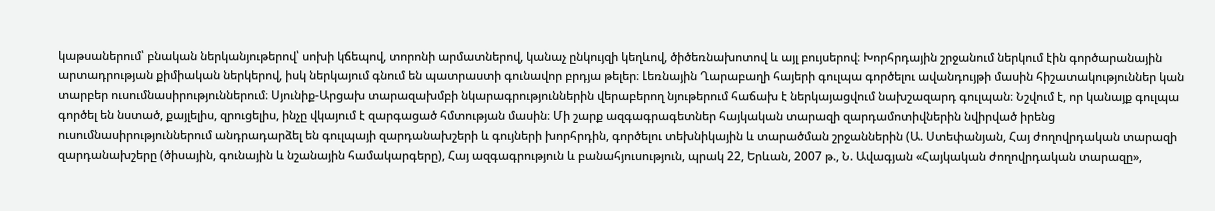կաթսաներում՝ բնական ներկանյութերով՝ սոխի կճեպով, տորոնի արմատներով, կանաչ ընկույզի կեղևով, ծիծեռնախոտով և այլ բույսերով։ Խորհրդային շրջանում ներկում էին գործարանային արտադրության քիմիական ներկերով, իսկ ներկայում գնում են պատրաստի գունավոր բրդյա թելեր։ Լեռնային Ղարաբաղի հայերի գուլպա գործելու ավանդույթի մասին հիշատակություններ կան տարբեր ուսումնասիրություններում։ Սյունիք-Արցախ տարազախմբի նկարագրություններին վերաբերող նյութերում հաճախ է ներկայացվում նախշազարդ գուլպան։ Նշվում է, որ կանայք գուլպա գործել են նստած, քայլելիս, զրուցելիս, ինչը վկայում է զարգացած հմտության մասին։ Մի շարք ազգագրագետներ հայկական տարազի զարդամոտիվներին նվիրված իրենց ուսումնասիրություններում անդրադարձել են գուլպայի զարդանախշերի և գույների խորհրդին, գործելու տեխնիկային և տարածման շրջաններին (Ա. Ստեփանյան, Հայ ժողովրդական տարազի զարդանախշերը (ծիսային, գունային և նշանային համակարգերը), Հայ ազգագրություն և բանահյուսություն, պրակ 22, Երևան, 2007 թ., Ն. Ավագյան «Հայկական ժողովրդական տարազը»,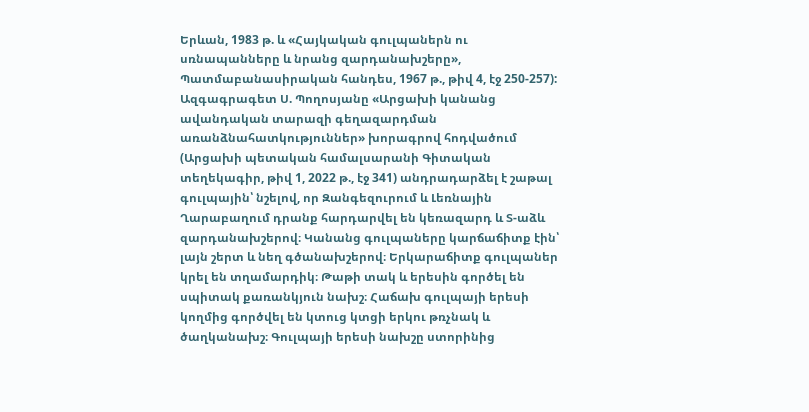Երևան, 1983 թ. և «Հայկական գուլպաներն ու սռնապանները և նրանց զարդանախշերը», Պատմաբանասիրական հանդես, 1967 թ., թիվ 4, էջ 250-257): Ազգագրագետ Ս. Պողոսյանը «Արցախի կանանց ավանդական տարազի գեղազարդման առանձնահատկություններ» խորագրով հոդվածում (Արցախի պետական համալսարանի Գիտական տեղեկագիր, թիվ 1, 2022 թ., էջ 341) անդրադարձել է շաթալ գուլպային՝ նշելով, որ Զանգեզուրում և Լեռնային Ղարաբաղում դրանք հարդարվել են կեռազարդ և Տ-աձև զարդանախշերով։ Կանանց գուլպաները կարճաճիտք էին՝ լայն շերտ և նեղ գծանախշերով։ Երկարաճիտք գուլպաներ կրել են տղամարդիկ։ Թաթի տակ և երեսին գործել են սպիտակ քառանկյուն նախշ։ Հաճախ գուլպայի երեսի կողմից գործվել են կտուց կտցի երկու թռչնակ և ծաղկանախշ։ Գուլպայի երեսի նախշը ստորինից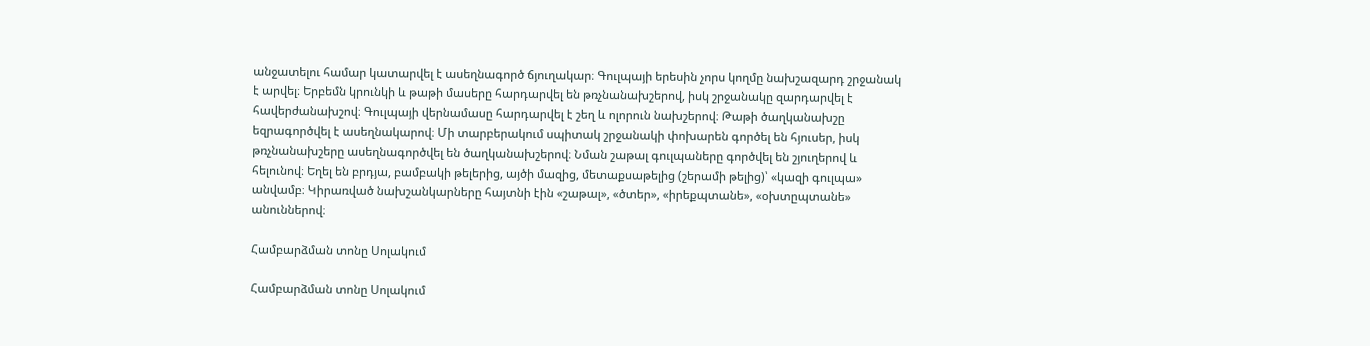անջատելու համար կատարվել է ասեղնագործ ճյուղակար։ Գուլպայի երեսին չորս կողմը նախշազարդ շրջանակ է արվել։ Երբեմն կրունկի և թաթի մասերը հարդարվել են թռչնանախշերով, իսկ շրջանակը զարդարվել է հավերժանախշով։ Գուլպայի վերնամասը հարդարվել է շեղ և ոլորուն նախշերով։ Թաթի ծաղկանախշը եզրագործվել է ասեղնակարով։ Մի տարբերակում սպիտակ շրջանակի փոխարեն գործել են հյուսեր, իսկ թռչնանախշերը ասեղնագործվել են ծաղկանախշերով։ Նման շաթալ գուլպաները գործվել են շյուղերով և հելունով։ Եղել են բրդյա, բամբակի թելերից, այծի մազից, մետաքսաթելից (շերամի թելից)՝ «կազի գուլպա» անվամբ։ Կիրառված նախշանկարները հայտնի էին «շաթալ», «ծտեր», «իրեքպտանե», «օխտըպտանե» անուններով։

Համբարձման տոնը Սոլակում

Համբարձման տոնը Սոլակում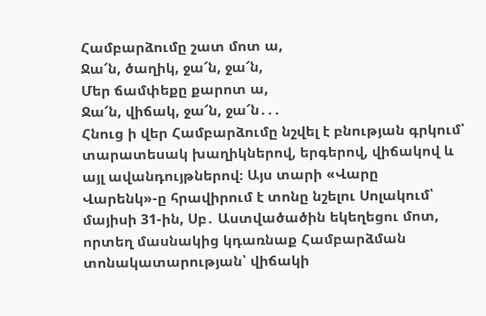Համբարձումը շատ մոտ ա,
Ջա՜ն, ծաղիկ, ջա՜ն, ջա՜ն,
Մեր ճամփեքը քարոտ ա,
Ջա՜ն, վիճակ, ջա՜ն, ջա՜ն․․․
Հնուց ի վեր Համբարձումը նշվել է բնության գրկում՝ տարատեսակ խաղիկներով, երգերով, վիճակով և այլ ավանդույթներով։ Այս տարի «Վարը Վարենկ»-ը հրավիրում է տոնը նշելու Սոլակում՝ մայիսի 31-ին, Սբ․ Աստվածածին եկեղեցու մոտ, որտեղ մասնակից կդառնաք Համբարձման տոնակատարության՝ վիճակի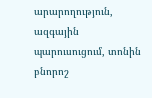արարողություն, ազգային պարուսուցում, տոնին բնորոշ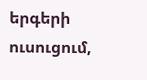երգերի ուսուցում,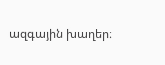ազգային խաղեր։